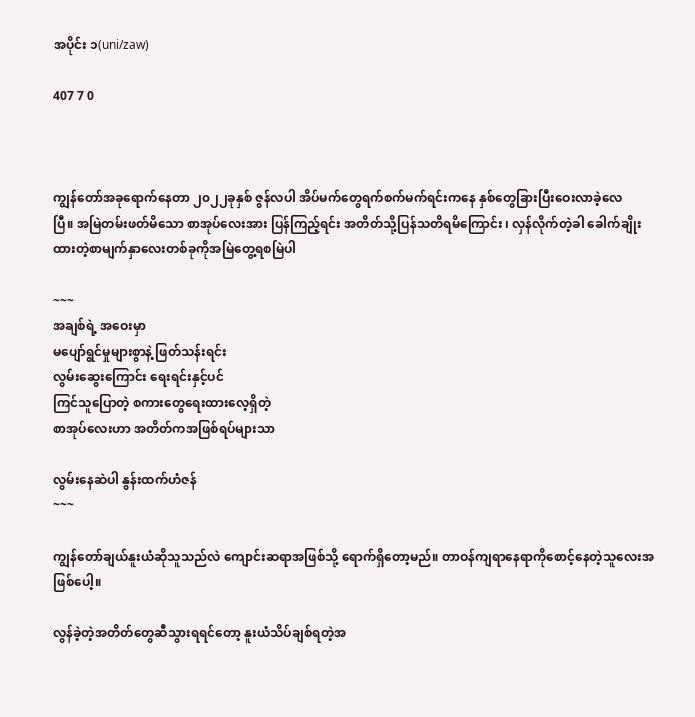အပိုင်း ၁(uni/zaw)

407 7 0



ကျွန်တော်အခုရောက်နေတာ ၂၀၂၂ခုနှစ် ဇွန်လပါ အိပ်မက်တွေရက်စက်မက်ရင်းကနေ နှစ်တွေခြားပြီးဝေးလာခဲ့လေပြီ။ ‌အမြဲတမ်းဖတ်မိသော စာအုပ်လေးအား ပြန်ကြည့်ရင်း အတိတ်သို့ပြန်သတိရမိကြောင်း ၊ လှန်လိုက်တဲ့ခါ ခေါက်ချိုးထားတဲ့စာမျက်နှာလေးတစ်ခုကိုအမြဲတွေ့ရစမြဲပါ

~~~
အချစ်ရဲ့ အဝေးမှာ
မပျော်ရွင်မှုများစွာနဲ့ ဖြတ်သန်းရင်း
လွမ်းဆွေးကြောင်း ရေးရင်းနှင့်ပင်
ကြင်သူပြောတဲ့ စကားတွေရေးထားလေ့ရှိတဲ့
စာအုပ်လေးဟာ အတိတ်ကအဖြစ်ရပ်များသာ

လွမ်းနေဆဲပါ နွန်းထက်ဟံဇန်
~~~

ကျွန်တော်ချယ်နူးယံဆိုသူသည်လဲ ကျောင်းဆရာအဖြစ်သို့ ရောက်ရှိတော့မည်။ တာဝန်ကျရာနေရာကိုစောင့်နေတဲ့သူလေးအဖြစ်ပေါ့။

လွန်ခဲ့တဲ့အတိတ်တွေဆီသွားရရင်တော့ နူးယံသိပ်ချစ်ရတဲ့အ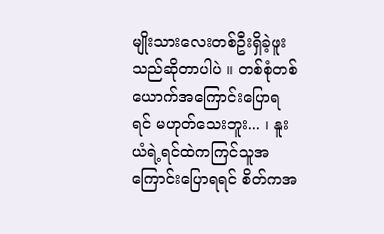မျိုးသားလေးတစ်ဦးရှိခဲ့ဖူးသည်ဆိုတာပါပဲ ။ တစ်စုံတစ်ယောက်အကြောင်းပြောရရင် မဟုတ်သေးဘူး... ၊ နူးယံရဲ့ရင်ထဲကကြင်သူအကြောင်းပြောရရင် စိတ်ကအ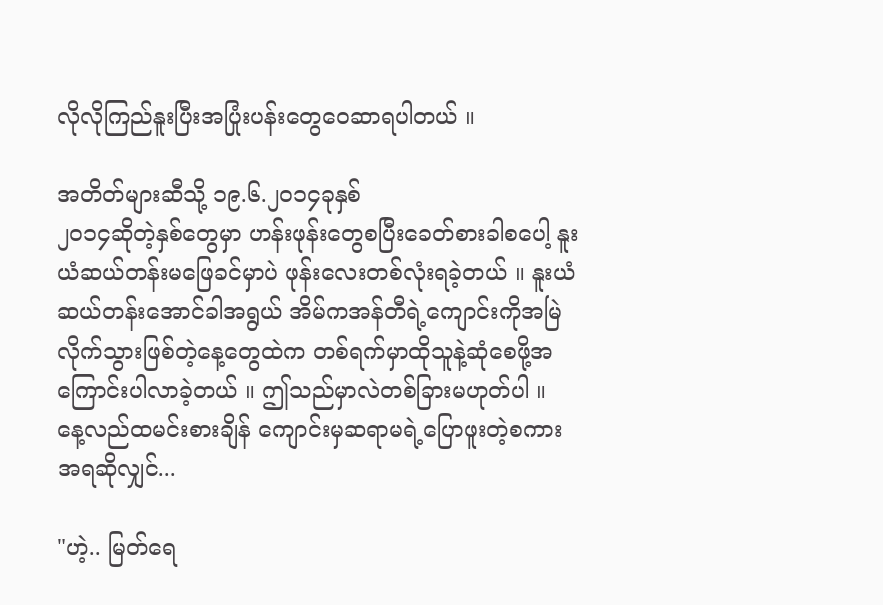လိုလိုကြည်နူးပြီးအပြုံးပန်းတွေဝေဆာရပါတယ် ။

အတိတ်များဆီသို့ ၁၉.၆.၂၀၁၄ခုနှစ်
၂၀၁၄ဆိုတဲ့နှစ်တွေမှာ ဟန်းဖုန်းတွေစပြီးခေတ်စားခါစပေါ့ နူးယံဆယ်တန်းမဖြေခင်မှာပဲ ဖုန်းလေးတစ်လုံးရခဲ့တယ် ။ နူးယံ ဆယ်တန်းအောင်ခါအရွယ် အိမ်ကအန်တီရဲ့ကျောင်းကိုအမြဲလိုက်သွားဖြစ်တဲ့‌နေ့တွေထဲက တစ်ရက်မှာထိုသူနဲ့ဆုံစေဖို့အကြောင်းပါလာခဲ့တယ် ။ ဤသည်မှာလဲတစ်ခြားမဟုတ်ပါ ။ နေ့လည်ထမင်းစားချိန် ကျောင်းမှဆရာမရဲ့ပြောဖူးတဲ့စကားအရဆိုလျှင်...

"ဟဲ့.. မြတ်ရေ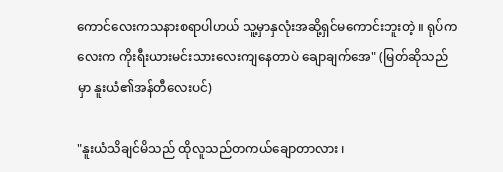ကောင်လေးကသနားစရာပါဟယ် သူ့မှာနှလုံးအဆို့ရှင်မကောင်းဘူးတဲ့ ။ ရုပ်ကလေးက ကိုးရီးယားမင်းသားလေးကျနေတာပဲ ချောချက်အေ" (မြတ်ဆိုသည်မှာ နူးယံ၏အန်တီလေးပင်)

"နူးယံသိချင်မိသည် ထိုလူသည်တကယ်ချောတာလား ၊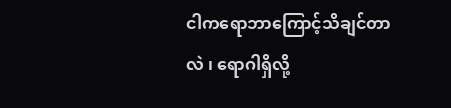ငါကရောဘာကြောင့်သိချင်တာလဲ ၊ ရောဂါရှိလို့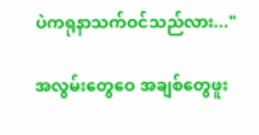ပဲကရုနာသက်ဝင်သည်လား..."

အလွမ်းတွေဝေ အချစ်တွေဖူး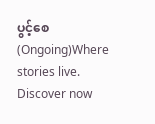ပွင့်စေ (Ongoing)Where stories live. Discover now